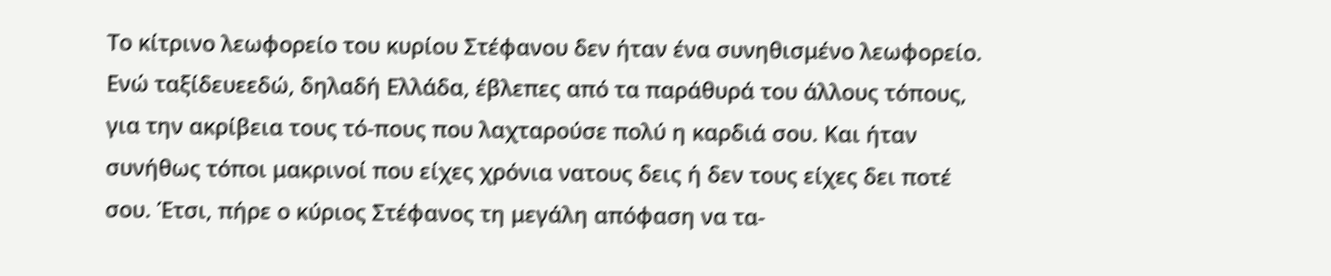Το κίτρινο λεωφορείο του κυρίου Στέφανου δεν ήταν ένα συνηθισμένο λεωφορείο. Ενώ ταξίδευεεδώ, δηλαδή Ελλάδα, έβλεπες από τα παράθυρά του άλλους τόπους, για την ακρίβεια τους τό-πους που λαχταρούσε πολύ η καρδιά σου. Και ήταν συνήθως τόποι μακρινοί που είχες χρόνια νατους δεις ή δεν τους είχες δει ποτέ σου. Έτσι, πήρε ο κύριος Στέφανος τη μεγάλη απόφαση να τα-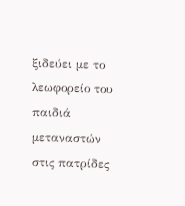ξιδεύει με το λεωφορείο του παιδιά μεταναστών στις πατρίδες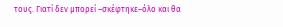τους. Γιατί δεν μπορεί –σκέφτηκε–όλο και θα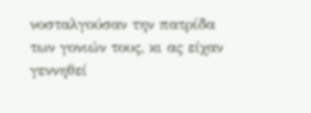νοσταλγούσαν την πατρίδα των γονιών τους, κι ας είχαν γεννηθεί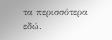τα περισσότερα εδώ.